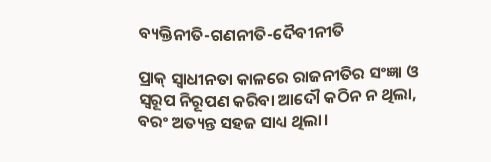ବ୍ୟକ୍ତିନୀତି-ଗଣନୀତି-ଦୈବୀନୀତି

ପ୍ରାକ୍‌ ସ୍ବାଧୀନତା କାଳରେ ରାଜନୀତିର ସଂଜ୍ଞା ଓ ସ୍ବରୂପ ନିରୂପଣ କରିବା ଆଦୌ କଠିନ ନ ଥିଲା, ବରଂ ଅତ୍ୟନ୍ତ ସହଜ ସାଧ୍ୟ ଥିଲା।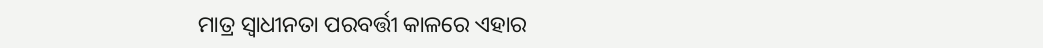ମାତ୍ର ସ୍ବାଧୀନତା ପରବର୍ତ୍ତୀ କାଳରେ ଏହାର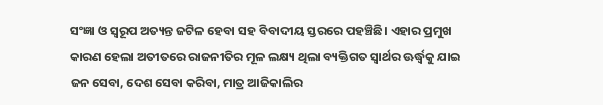ସଂଜ୍ଞା ଓ ସ୍ବରୂପ ଅତ୍ୟନ୍ତ ଜଟିଳ ହେବା ସହ ବିବାଦୀୟ ସ୍ତରରେ ପହଞ୍ଚିଛି। ଏହାର ପ୍ରମୁଖ କାରଣ ହେଲା ଅତୀତରେ ରାଜନୀତିର ମୂଳ ଲକ୍ଷ୍ୟ ଥିଲା ବ୍ୟକ୍ତିଗତ ସ୍ବାର୍ଥର ଊର୍ଦ୍ଧ୍ୱକୁ ଯାଇ ଜନ ସେବା, ଦେଶ ସେବା କରିବା, ମାତ୍ର ଆଜିକାଲିର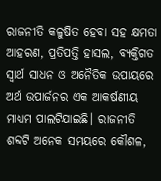ରାଜନୀତି କଳୁଷିତ ହେବା ସହ କ୍ଷମତା ଆହରଣ, ପ୍ରତିପତ୍ତି ହାସଲ, ବ୍ୟକ୍ତିଗତ ସ୍ବାର୍ଥ ସାଧନ ଓ ଅନୈତିକ ଉପାୟରେ ଅର୍ଥ ଉପାର୍ଜନର ଏକ ଆକର୍ଷଣୀୟ ମାଧ୍ୟମ ପାଲଟିଯାଇଛି। ରାଜନୀତି ଶବ୍ଦଟି ଅନେକ ସମୟରେ କୌଶଳ,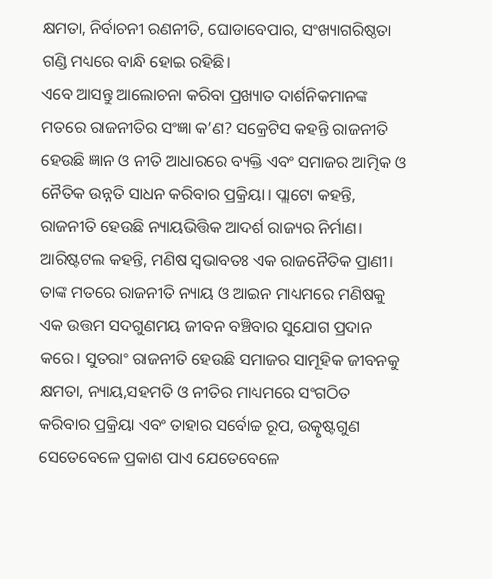କ୍ଷମତା, ନିର୍ବାଚନୀ ରଣନୀତି, ଘୋଡାବେପାର, ସଂଖ୍ୟାଗରିଷ୍ଠତା ଗଣ୍ଡି ମଧ୍ୟରେ ବାନ୍ଧି ହୋଇ ରହିଛି।
ଏବେ ଆସନ୍ତୁ ଆଲୋଚନା କରିବା ପ୍ରଖ୍ୟାତ ଦାର୍ଶନିକମାନଙ୍କ ମତରେ ରାଜନୀତିର ସଂଜ୍ଞା କ’ଣ? ସକ୍ରେଟିସ କହନ୍ତି ରାଜନୀତି ହେଉଛି ଜ୍ଞାନ ଓ ନୀତି ଆଧାରରେ ବ୍ୟକ୍ତି ଏବଂ ସମାଜର ଆତ୍ମିକ ଓ ନୈତିକ ଉନ୍ନତି ସାଧନ କରିବାର ପ୍ରକ୍ରିୟା। ପ୍ଲାଟୋ କହନ୍ତି, ରାଜନୀତି ହେଉଛି ନ୍ୟାୟଭିତ୍ତିକ ଆଦର୍ଶ ରାଜ୍ୟର ନିର୍ମାଣ। ଆରିଷ୍ଟଟଲ କହନ୍ତି, ମଣିଷ ସ୍ବଭାବତଃ ଏକ ରାଜନୈତିକ ପ୍ରାଣୀ। ତାଙ୍କ ମତରେ ରାଜନୀତି ନ୍ୟାୟ ଓ ଆଇନ ମାଧ୍ୟମରେ ମଣିଷକୁ ଏକ ଉତ୍ତମ ସଦଗୁଣମୟ ଜୀବନ ବଞ୍ଚିବାର ସୁଯୋଗ ପ୍ରଦାନ କରେ। ସୁତରାଂ ରାଜନୀତି ହେଉଛି ସମାଜର ସାମୂହିକ ଜୀବନକୁ କ୍ଷମତା, ନ୍ୟାୟ,ସହମତି ଓ ନୀତିର ମାଧ୍ୟମରେ ସଂଗଠିତ କରିବାର ପ୍ରକ୍ରିୟା ଏବଂ ତାହାର ସର୍ବୋଚ୍ଚ ରୂପ, ଉତ୍କୃଷ୍ଟଗୁଣ ସେତେବେଳେ ପ୍ରକାଶ ପାଏ ଯେତେବେଳେ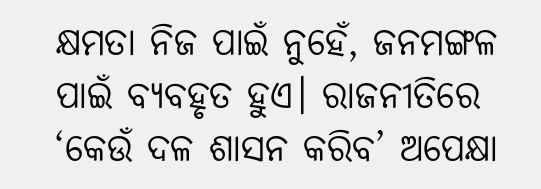କ୍ଷମତା ନିଜ ପାଇଁ ନୁହେଁ, ଜନମଙ୍ଗଳ ପାଇଁ ବ୍ୟବହୃତ ହୁଏ। ରାଜନୀତିରେ ‘କେଉଁ ଦଳ ଶାସନ କରିବ’ ଅପେକ୍ଷା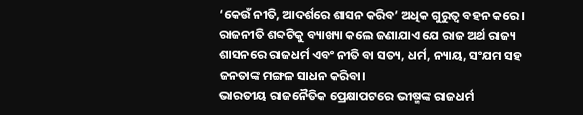‘କେଉଁ ନୀତି, ଆଦର୍ଶରେ ଶାସନ କରିବ’ ଅଧିକ ଗୁରୁତ୍ୱ ବହନ କରେ। ରାଜନୀତି ଶବ୍ଦଟିକୁ ବ୍ୟାଖ୍ୟା କଲେ ଜଣାଯାଏ ଯେ ରାଜ ଅର୍ଥ ରାଜ୍ୟ ଶାସନରେ ରାଜଧର୍ମ ଏବଂ ନୀତି ବା ସତ୍ୟ, ଧର୍ମ, ନ୍ୟାୟ, ସଂଯମ ସହ ଜନତାଙ୍କ ମଙ୍ଗଳ ସାଧନ କରିବା।
ଭାରତୀୟ ରାଜନୈତିକ ପ୍ରେକ୍ଷାପଟରେ ଭୀଷ୍ମଙ୍କ ରାଜଧର୍ମ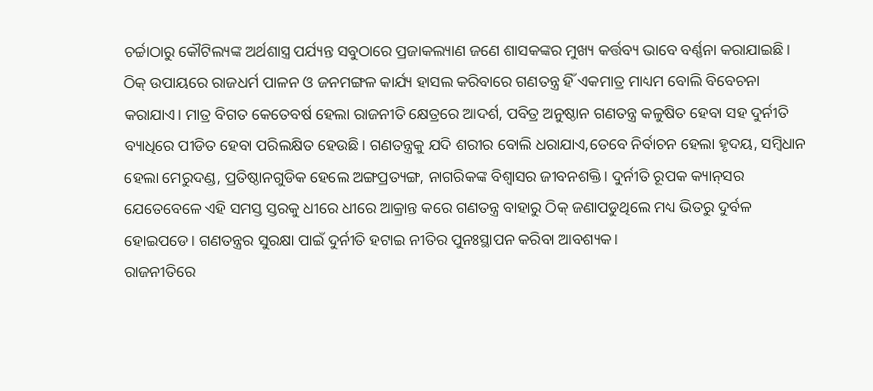ଚର୍ଚ୍ଚାଠାରୁ କୌଟିଲ୍ୟଙ୍କ ଅର୍ଥଶାସ୍ତ୍ର ପର୍ଯ୍ୟନ୍ତ ସବୁଠାରେ ପ୍ରଜାକଲ୍ୟାଣ ଜଣେ ଶାସକଙ୍କର ମୁଖ୍ୟ କର୍ତ୍ତବ୍ୟ ଭାବେ ବର୍ଣ୍ଣନା କରାଯାଇଛି। ଠିକ୍‌ ଉପାୟରେ ରାଜଧର୍ମ ପାଳନ ଓ ଜନମଙ୍ଗଳ କାର୍ଯ୍ୟ ହାସଲ କରିବାରେ ଗଣତନ୍ତ୍ର ହିଁ ଏକମାତ୍ର ମାଧ୍ୟମ ବୋଲି ବିବେଚନା କରାଯାଏ। ମାତ୍ର ବିଗତ କେତେବର୍ଷ ହେଲା ରାଜନୀତି କ୍ଷେତ୍ରରେ ଆଦର୍ଶ, ପବିତ୍ର ଅନୁଷ୍ଠାନ ଗଣତନ୍ତ୍ର କଳୁଷିତ ହେବା ସହ ଦୁର୍ନୀତି ବ୍ୟାଧିରେ ପୀଡିତ ହେବା ପରିଲକ୍ଷିତ ହେଉଛି। ଗଣତନ୍ତ୍ରକୁ ଯଦି ଶରୀର ବୋଲି ଧରାଯାଏ,ତେବେ ନିର୍ବାଚନ ହେଲା ହୃଦୟ, ସମ୍ବିଧାନ ହେଲା ମେରୁଦଣ୍ଡ, ପ୍ରତିଷ୍ଠାନଗୁଡିକ ହେଲେ ଅଙ୍ଗପ୍ରତ୍ୟଙ୍ଗ, ନାଗରିକଙ୍କ ବିଶ୍ୱାସର ଜୀବନଶକ୍ତି। ଦୁର୍ନୀତି ରୂପକ କ୍ୟାନ୍‌ସର ଯେତେବେଳେ ଏହି ସମସ୍ତ ସ୍ତରକୁ ଧୀରେ ଧୀରେ ଆକ୍ରାନ୍ତ କରେ ଗଣତନ୍ତ୍ର ବାହାରୁ ଠିକ୍‌ ଜଣାପଡୁଥିଲେ ମଧ୍ୟ ଭିତରୁ ଦୁର୍ବଳ ହୋଇପଡେ। ଗଣତନ୍ତ୍ରର ସୁରକ୍ଷା ପାଇଁ ଦୁର୍ନୀତି ହଟାଇ ନୀତିର ପୁନଃସ୍ଥାପନ କରିବା ଆବଶ୍ୟକ।
ରାଜନୀତିରେ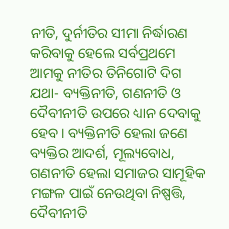ନୀତି, ଦୁର୍ନୀତିର ସୀମା ନିର୍ଦ୍ଧାରଣ କରିବାକୁ ହେଲେ ସର୍ବପ୍ରଥମେ ଆମକୁ ନୀତିର ତିନିଗୋଟି ଦିଗ ଯଥା- ବ୍ୟକ୍ତିନୀତି, ଗଣନୀତି ଓ ଦୈବୀନୀତି ଉପରେ ଧ୍ୟାନ ଦେବାକୁ ହେବ। ବ୍ୟକ୍ତିନୀତି ହେଲା ଜଣେ ବ୍ୟକ୍ତିର ଆଦର୍ଶ, ମୂଲ୍ୟବୋଧ, ଗଣନୀତି ହେଲା ସମାଜର ସାମୂହିକ ମଙ୍ଗଳ ପାଇଁ ନେଉଥିବା ନିଷ୍ପତ୍ତି, ଦୈବୀନୀତି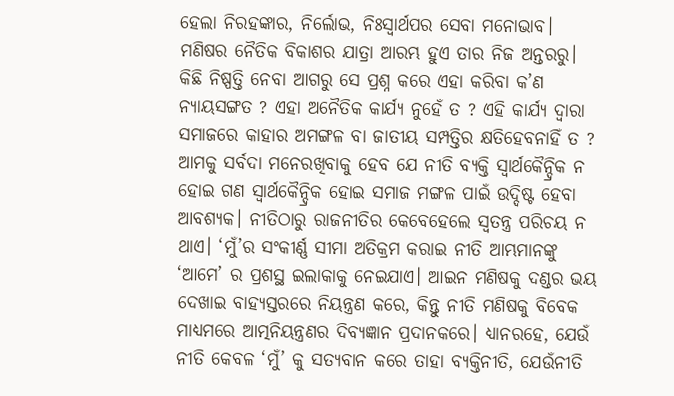ହେଲା ନିରହଙ୍କାର, ନିର୍ଲୋଭ, ନିଃସ୍ବାର୍ଥପର ସେବା ମନୋଭାବ। ମଣିଷର ନୈତିକ ବିକାଶର ଯାତ୍ରା ଆରମ୍ଭ ହୁଏ ତାର ନିଜ ଅନ୍ତରରୁ। କିଛି ନିଷ୍ପତ୍ତି ନେବା ଆଗରୁ ସେ ପ୍ରଶ୍ନ କରେ ଏହା କରିବା କ’ଣ ନ୍ୟାୟସଙ୍ଗତ ? ଏହା ଅନୈତିକ କାର୍ଯ୍ୟ ନୁହେଁ ତ ? ଏହି କାର୍ଯ୍ୟ ଦ୍ୱାରା ସମାଜରେ କାହାର ଅମଙ୍ଗଳ ବା ଜାତୀୟ ସମ୍ପତ୍ତିର କ୍ଷତିହେବନାହିଁ ତ ? ଆମକୁ ସର୍ବଦା ମନେରଖିବାକୁ ହେବ ଯେ ନୀତି ବ୍ୟକ୍ତି ସ୍ବାର୍ଥକୈନ୍ଦ୍ରିକ ନ ହୋଇ ଗଣ ସ୍ବାର୍ଥକୈନ୍ଦ୍ରିକ ହୋଇ ସମାଜ ମଙ୍ଗଳ ପାଇଁ ଉଦ୍ଦିଷ୍ଟ ହେବା ଆବଶ୍ୟକ। ନୀତିଠାରୁ ରାଜନୀତିର କେବେହେଲେ ସ୍ବତନ୍ତ୍ର ପରିଚୟ ନ ଥାଏ। ‘ମୁଁ’ର ସଂକୀର୍ଣ୍ଣ ସୀମା ଅତିକ୍ରମ କରାଇ ନୀତି ଆମ୍ଭମାନଙ୍କୁ ‘ଆମେ’ ର ପ୍ରଶସ୍ଥ ଇଲାକାକୁ ନେଇଯାଏ। ଆଇନ ମଣିଷକୁ ଦଣ୍ଡର ଭୟ ଦେଖାଇ ବାହ୍ୟସ୍ତରରେ ନିୟନ୍ତ୍ରଣ କରେ, କିନ୍ତୁ ନୀତି ମଣିଷକୁ ବିବେକ ମାଧ୍ୟମରେ ଆତ୍ମନିୟନ୍ତ୍ରଣର ଦିବ୍ୟଜ୍ଞାନ ପ୍ରଦାନକରେ। ଧ୍ୟାନରହେ, ଯେଉଁ ନୀତି କେବଳ ‘ମୁଁ’ କୁ ସତ୍ୟବାନ କରେ ତାହା ବ୍ୟକ୍ତିନୀତି, ଯେଉଁନୀତି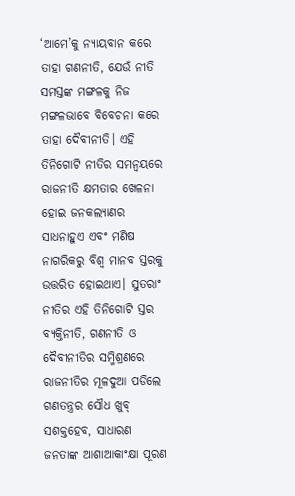‘ଆମେ’କୁ ନ୍ୟାୟବାନ କରେ ତାହା ଗଣନୀତି, ଯେଉଁ ନୀତି ସମସ୍ତଙ୍କ ମଙ୍ଗଳକୁ ନିଜ ମଙ୍ଗଳଭାବେ ବିବେଚନା କରେ ତାହା ଦୈବୀନୀତି। ଏହି ତିନିଗୋଟି ନୀତିର ସମନ୍ବୟରେ ରାଜନୀତି କ୍ଷମତାର ଖେଳନା ହୋଇ ଜନକଲ୍ୟାଣର ସାଧନାହୁଏ ଏବଂ ମଣିଷ ନାଗରିକରୁ ବିଶ୍ୱ ମାନବ ସ୍ତରକୁ ଉତ୍ତରିତ ହୋଇଥାଏ। ସୁତରାଂ ନୀତିର ଏହି ତିନିଗୋଟି ସ୍ତର ବ୍ୟକ୍ତିନୀତି, ଗଣନୀତି ଓ ଦୈବୀନୀତିର ସମ୍ମିଶ୍ରଣରେ ରାଜନୀତିର ମୂଳଦୁଆ ପଡିଲେ ଗଣତନ୍ତ୍ରର ସୌଧ ଖୁବ୍‌ ସଶକ୍ତହେବ, ସାଧାରଣ ଜନତାଙ୍କ ଆଶାଆକାଂକ୍ଷା ପୂରଣ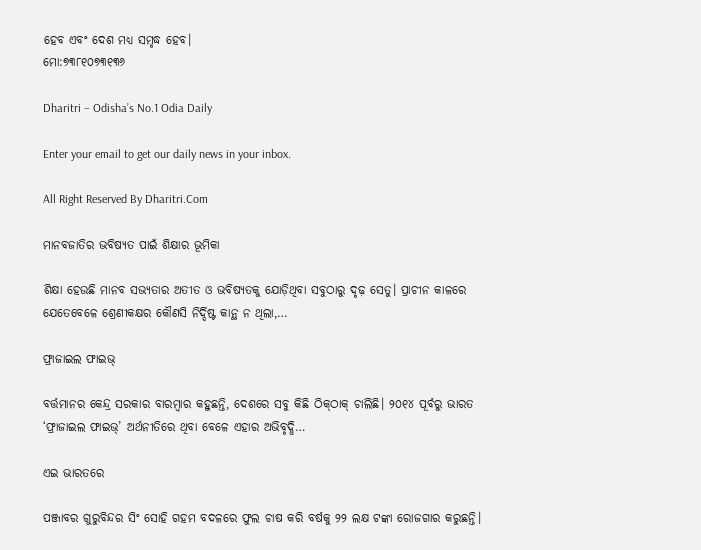ହେବ ଏବଂ ଦେଶ ମଧ୍ୟ ସମୃଦ୍ଧ ହେବ।
ମୋ:୭୩୮୧୦୭୩୧୩୬

Dharitri – Odisha’s No.1 Odia Daily

Enter your email to get our daily news in your inbox.

All Right Reserved By Dharitri.Com

ମାନବଜାତିର ଭବିଷ୍ୟତ ପାଇଁ ଶିକ୍ଷାର ଭୂମିକା

ଶିକ୍ଷା ହେଉଛି ମାନବ ସଭ୍ୟତାର ଅତୀତ ଓ ଭବିଷ୍ୟତକୁ ଯୋଡ଼ିଥିବା ସବୁଠାରୁ ଦୃଢ଼ ସେତୁ। ପ୍ରାଚୀନ କାଳରେ ଯେତେବେଳେ ଶ୍ରେଣୀକକ୍ଷର କୌଣସି ନିର୍ଦ୍ଦିଷ୍ଟ କାନ୍ଥ ନ ଥିଲା,…

ଫ୍ରାଜାଇଲ ଫାଇଭ୍‌

ବର୍ତ୍ତମାନର କେନ୍ଦ୍ର ସରକାର ବାରମ୍ବାର କହୁଛନ୍ତି, ଦେଶରେ ସବୁ କିଛି ଠିକ୍‌ଠାକ୍‌ ଚାଲିଛି। ୨୦୧୪ ପୂର୍ବରୁ ଭାରତ ‘ଫ୍ରାଜାଇଲ ଫାଇଭ୍‌’ ଅର୍ଥନୀତିରେ ଥିବା ବେଳେ ଏହାର ଅଭିବୃଦ୍ଧି…

ଏଇ ଭାରତରେ

ପଞ୍ଜାବର ଗୁରୁବିନ୍ଦର ସିଂ ସୋହି ଗହମ ବଦଳରେ ଫୁଲ ଚାଷ କରି ବର୍ଷକୁ ୨୨ ଲକ୍ଷ ଟଙ୍କା ରୋଜଗାର କରୁଛନ୍ତି।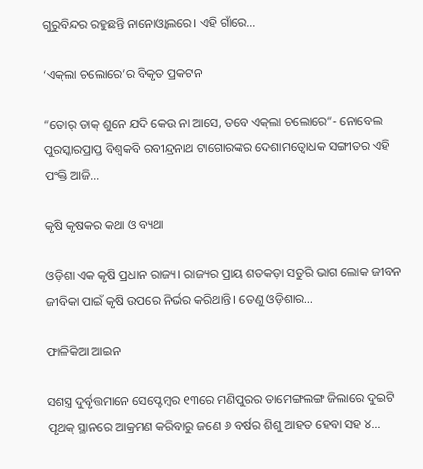ଗୁରୁବିନ୍ଦର ରହୁଛନ୍ତି ନାନୋଓ୍ବାଲରେ। ଏହି ଗାଁରେ…

‘ଏକ୍‌ଲା ଚଲୋରେ’ର ବିକୃତ ପ୍ରକଟନ

“ତୋର୍‌ ଡାକ୍‌ ଶୁନେ ଯଦି କେଉ ନା ଆସେ, ତବେ ଏକ୍‌ଲା ଚଲୋରେ“- ନୋବେଲ ପୁରସ୍କାରପ୍ରାପ୍ତ ବିଶ୍ୱକବି ରବୀନ୍ଦ୍ରନାଥ ଟାଗୋରଙ୍କର ଦେଶାମତ୍ବୋଧକ ସଙ୍ଗୀତର ଏହି ପଂକ୍ତି ଆଜି…

କୃଷି କୃଷକର କଥା ଓ ବ୍ୟଥା

ଓଡ଼ିଶା ଏକ କୃଷି ପ୍ରଧାନ ରାଜ୍ୟ। ରାଜ୍ୟର ପ୍ରାୟ ଶତକଡ଼ା ସତୁରି ଭାଗ ଲୋକ ଜୀବନ ଜୀବିକା ପାଇଁ କୃଷି ଉପରେ ନିର୍ଭର କରିଥାନ୍ତି। ତେଣୁ ଓଡ଼ିଶାର…

ଫାଳିକିଆ ଆଇନ

ସଶସ୍ତ୍ର ଦୁର୍ବୃତ୍ତମାନେ ସେପ୍ଟେମ୍ବର ୧୩ରେ ମଣିପୁରର ତାମେଙ୍ଗଲଙ୍ଗ ଜିଲାରେ ଦୁଇଟି ପୃଥକ୍‌ ସ୍ଥାନରେ ଆକ୍ରମଣ କରିବାରୁ ଜଣେ ୬ ବର୍ଷର ଶିଶୁ ଆହତ ହେବା ସହ ୪…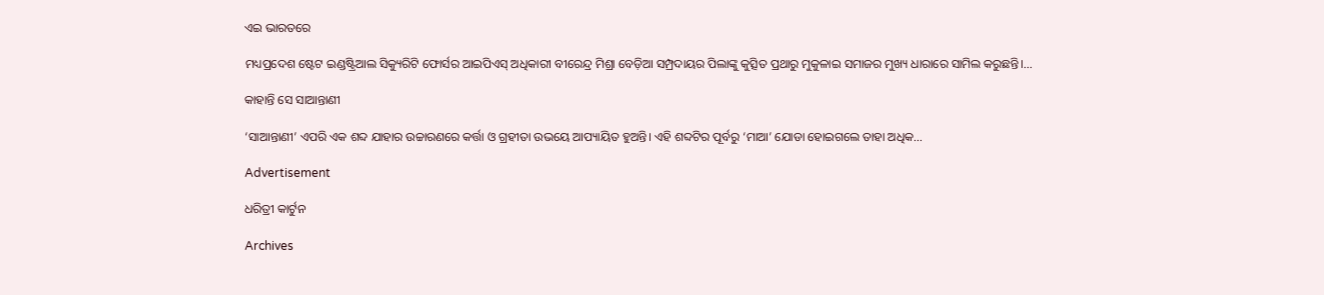ଏଇ ଭାରତରେ

ମଧ୍ୟପ୍ରଦେଶ ଷ୍ଟେଟ ଇଣ୍ଡଷ୍ଟ୍ରିଆଲ ସିକ୍ୟୁରିଟି ଫୋର୍ସର ଆଇପିଏସ୍‌ ଅଧିକାରୀ ବୀରେନ୍ଦ୍ର ମିଶ୍ରା ବେଡ଼ିଆ ସମ୍ପ୍ରଦାୟର ପିଲାଙ୍କୁ କୁତ୍ସିତ ପ୍ରଥାରୁ ମୁକୁଳାଇ ସମାଜର ମୁଖ୍ୟ ଧାରାରେ ସାମିଲ କରୁଛନ୍ତି।…

କାହାନ୍ତି ସେ ସାଆନ୍ତାଣୀ

‘ସାଆନ୍ତାଣୀ’ ଏପରି ଏକ ଶବ୍ଦ ଯାହାର ଉଚ୍ଚାରଣରେ କର୍ତ୍ତା ଓ ଗ୍ରହୀତା ଉଭୟେ ଆପ୍ୟାୟିତ ହୁଅନ୍ତି। ଏହି ଶବ୍ଦଟିର ପୂର୍ବରୁ ‘ମାଆ’ ଯୋଡା ହୋଇଗଲେ ତାହା ଅଧିକ…

Advertisement

ଧରିତ୍ରୀ କାର୍ଟୁନ

Archives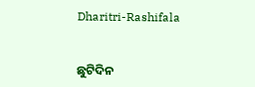Dharitri-Rashifala


ଛୁଟିଦିନ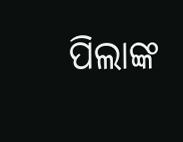ପିଲାଙ୍କ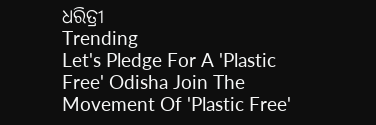ଧରିତ୍ରୀ
Trending
Let's Pledge For A 'Plastic Free' Odisha Join The Movement Of 'Plastic Free'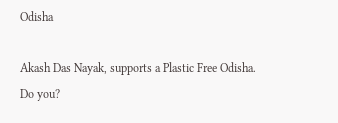Odisha

Akash Das Nayak, supports a Plastic Free Odisha. Do you?